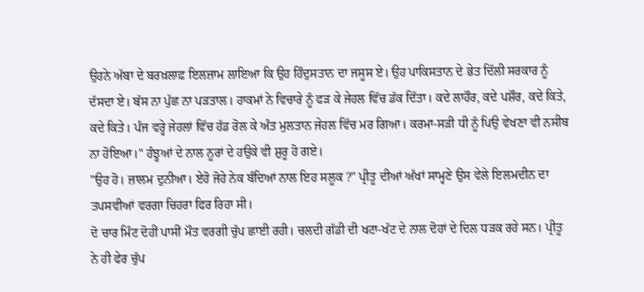ਉਹਨੇ ਅੱਬਾ ਦੇ ਬਰਖ਼ਲਾਫ਼ ਇਲਜ਼ਾਮ ਲਾਇਆ ਕਿ ਉਹ ਹਿੰਦੁਸਤਾਨ ਦਾ ਜਸੂਸ ਏ। ਉਹ ਪਾਕਿਸਤਾਨ ਦੇ ਭੇਤ ਦਿੱਲੀ ਸਰਕਾਰ ਨੂੰ ਦੱਸਦਾ ਏ। ਬੱਸ ਨਾ ਪੁੱਛ ਨਾ ਪੜਤਾਲ। ਹਾਕਮਾਂ ਨੇ ਵਿਚਾਰੇ ਨੂੰ ਫੜ ਕੇ ਜੇਹਲ ਵਿੱਚ ਡੱਕ ਦਿੱਤਾ। ਕਦੇ ਲਾਹੌਰ, ਕਦੇ ਪਸ਼ੌਰ, ਕਦੇ ਕਿਤੇ, ਕਦੇ ਕਿਤੇ। ਪੰਜ ਵਰ੍ਹੇ ਜੇਹਲਾਂ ਵਿੱਚ ਹੱਡ ਰੋਲ ਕੇ ਅੰਤ ਮੁਲਤਾਨ ਜੇਹਲ ਵਿੱਚ ਮਰ ਗਿਆ। ਕਰਮਾ-ਸੜੀ ਧੀ ਨੂੰ ਪਿਉ ਵੇਖਣਾ ਵੀ ਨਸੀਬ ਨਾ ਹੋਇਆ।" ਹੰਝੂਆਂ ਦੇ ਨਾਲ ਨੂਰਾਂ ਦੇ ਹਉਕੇ ਵੀ ਸ਼ੁਰੂ ਹੋ ਗਏ।
"ਉਹ ਹੋ। ਜ਼ਾਲਮ ਦੁਨੀਆ। ਏਹੋ ਜੋਹੇ ਨੇਕ ਬੰਦਿਆਂ ਨਾਲ ਇਹ ਸਲੂਕ ?" ਪ੍ਰੀਤੂ ਦੀਆਂ ਅੱਖਾਂ ਸਾਮ੍ਹਣੇ ਉਸ ਵੇਲੇ ਇਲਮਦੀਨ ਦਾ ਤਪਸਵੀਆਂ ਵਰਗਾ ਚਿਹਰਾ ਫਿਰ ਰਿਹਾ ਸੀ।
ਦੋ ਚਾਰ ਮਿੰਟ ਦੋਹੀਂ ਪਾਸੀਂ ਮੌਤ ਵਰਗੀ ਚੁੱਪ ਛਾਈ ਰਹੀ। ਚਲਦੀ ਗੱਡੀ ਦੀ ਖਟਾ-ਖੱਟ ਦੇ ਨਾਲ ਦੋਹਾਂ ਦੇ ਦਿਲ ਧੜਕ ਰਹੇ ਸਨ। ਪ੍ਰੀਤੂ ਨੇ ਹੀ ਫੇਰ ਚੁੱਪ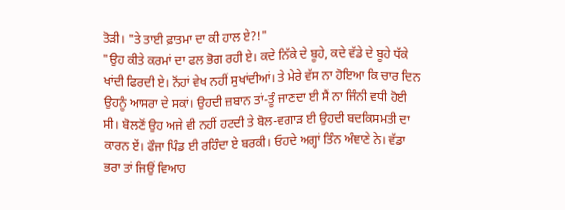ਤੋੜੀ। "ਤੇ ਤਾਈ ਫ਼ਾਤਮਾ ਦਾ ਕੀ ਹਾਲ ਏ?!"
"ਉਹ ਕੀਤੇ ਕਰਮਾਂ ਦਾ ਫਲ ਭੋਗ ਰਹੀ ਏ। ਕਦੇ ਨਿੱਕੇ ਦੇ ਬੂਹੇ, ਕਦੇ ਵੱਡੇ ਦੇ ਬੂਹੇ ਧੱਕੇ ਖਾਂਦੀ ਫਿਰਦੀ ਏ। ਨੋਂਹਾਂ ਵੇਖ ਨਹੀਂ ਸੁਖਾਂਦੀਆਂ। ਤੇ ਮੇਰੇ ਵੱਸ ਨਾ ਹੋਇਆ ਕਿ ਚਾਰ ਦਿਨ ਉਹਨੂੰ ਆਸਰਾ ਦੇ ਸਕਾਂ। ਉਹਦੀ ਜ਼ਬਾਨ ਤਾਂ-ਤੂੰ ਜਾਣਦਾ ਈ ਸੈਂ ਨਾ ਜਿੰਨੀ ਵਧੀ ਹੋਈ ਸੀ। ਬੋਲਣੋਂ ਉਹ ਅਜੇ ਵੀ ਨਹੀਂ ਹਟਦੀ ਤੇ ਬੋਲ-ਵਗਾੜ ਈ ਉਹਦੀ ਬਦਕਿਸਮਤੀ ਦਾ ਕਾਰਨ ਏਂ। ਫੌਜਾ ਪਿੰਡ ਈ ਰਹਿੰਦਾ ਏ ਬਰਕੀ। ਓਹਦੇ ਅਗ੍ਹਾਂ ਤਿੰਨ ਅੰਞਾਣੇ ਨੇ। ਵੱਡਾ ਭਰਾ ਤਾਂ ਜਿਉਂ ਵਿਆਹ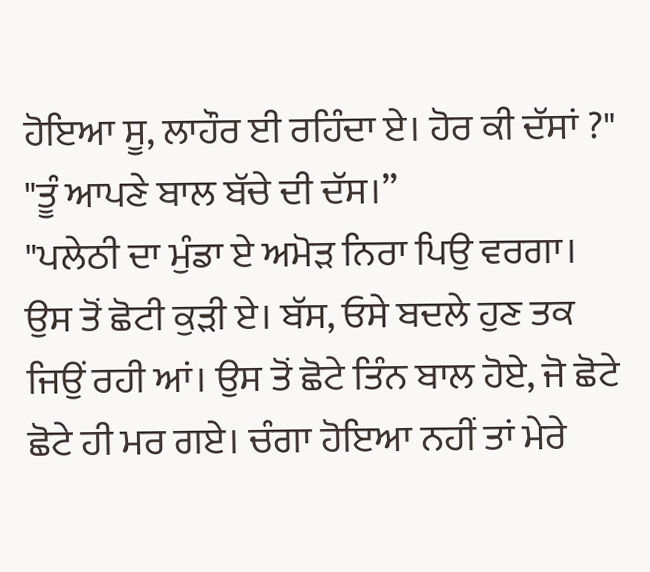ਹੋਇਆ ਸੂ, ਲਾਹੌਰ ਈ ਰਹਿੰਦਾ ਏ। ਹੋਰ ਕੀ ਦੱਸਾਂ ?"
"ਤੂੰ ਆਪਣੇ ਬਾਲ ਬੱਚੇ ਦੀ ਦੱਸ।”
"ਪਲੇਠੀ ਦਾ ਮੁੰਡਾ ਏ ਅਮੋੜ ਨਿਰਾ ਪਿਉ ਵਰਗਾ। ਉਸ ਤੋਂ ਛੋਟੀ ਕੁੜੀ ਏ। ਬੱਸ, ਓਸੇ ਬਦਲੇ ਹੁਣ ਤਕ ਜਿਉਂ ਰਹੀ ਆਂ। ਉਸ ਤੋਂ ਛੋਟੇ ਤਿੰਨ ਬਾਲ ਹੋਏ, ਜੋ ਛੋਟੇ ਛੋਟੇ ਹੀ ਮਰ ਗਏ। ਚੰਗਾ ਹੋਇਆ ਨਹੀਂ ਤਾਂ ਮੇਰੇ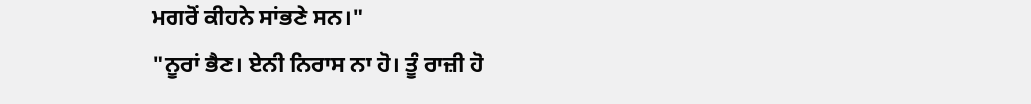ਮਗਰੋਂ ਕੀਹਨੇ ਸਾਂਭਣੇ ਸਨ।"
"ਨੂਰਾਂ ਭੈਣ। ਏਨੀ ਨਿਰਾਸ ਨਾ ਹੋ। ਤੂੰ ਰਾਜ਼ੀ ਹੋ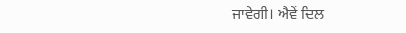ਜਾਵੇਗੀ। ਐਵੇਂ ਦਿਲ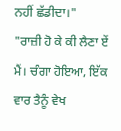ਨਹੀਂ ਛੱਡੀਦਾ।"
"ਰਾਜ਼ੀ ਹੋ ਕੇ ਕੀ ਲੈਣਾ ਏਂ ਮੈਂ। ਚੰਗਾ ਹੋਇਆ, ਇੱਕ ਵਾਰ ਤੈਨੂੰ ਵੇਖ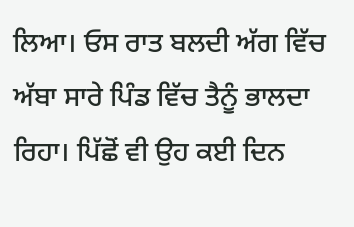ਲਿਆ। ਓਸ ਰਾਤ ਬਲਦੀ ਅੱਗ ਵਿੱਚ ਅੱਬਾ ਸਾਰੇ ਪਿੰਡ ਵਿੱਚ ਤੈਨੂੰ ਭਾਲਦਾ ਰਿਹਾ। ਪਿੱਛੋਂ ਵੀ ਉਹ ਕਈ ਦਿਨ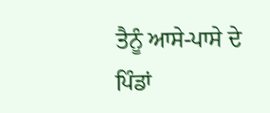ਤੈਨੂੰ ਆਸੇ-ਪਾਸੇ ਦੇ ਪਿੰਡਾਂ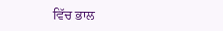ਵਿੱਚ ਭਾਲ